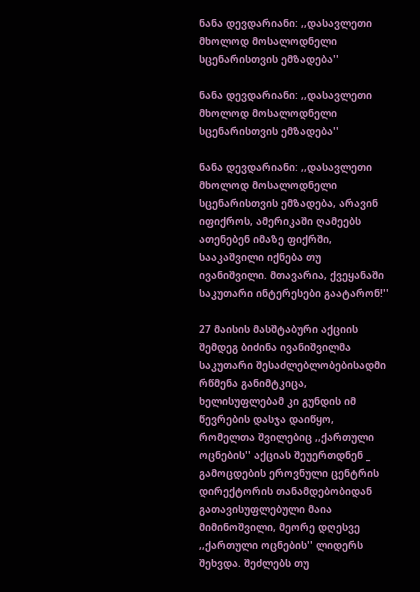ნანა დევდარიანი: ,,დასავლეთი მხოლოდ მოსალოდნელი სცენარისთვის ემზადება''

ნანა დევდარიანი: ,,დასავლეთი მხოლოდ მოსალოდნელი სცენარისთვის ემზადება''

ნანა დევდარიანი: ,,დასავლეთი მხოლოდ მოსალოდნელი სცენარისთვის ემზადება, არავინ იფიქროს, ამერიკაში ღამეებს ათენებენ იმაზე ფიქრში, სააკაშვილი იქნება თუ ივანიშვილი. მთავარია, ქვეყანაში საკუთარი ინტერესები გაატარონ!''

27 მაისის მასშტაბური აქციის შემდეგ ბიძინა ივანიშვილმა საკუთარი შესაძლებლობებისადმი რწმენა განიმტკიცა, ხელისუფლებამ კი გუნდის იმ წევრების დასჯა დაიწყო, რომელთა შვილებიც ,,ქართული ოცნების'' აქციას შეუერთდნენ _ გამოცდების ეროვნული ცენტრის დირექტორის თანამდებობიდან გათავისუფლებული მაია მიმინოშვილი, მეორე დღესვე ,,ქართული ოცნების'' ლიდერს შეხვდა. შეძლებს თუ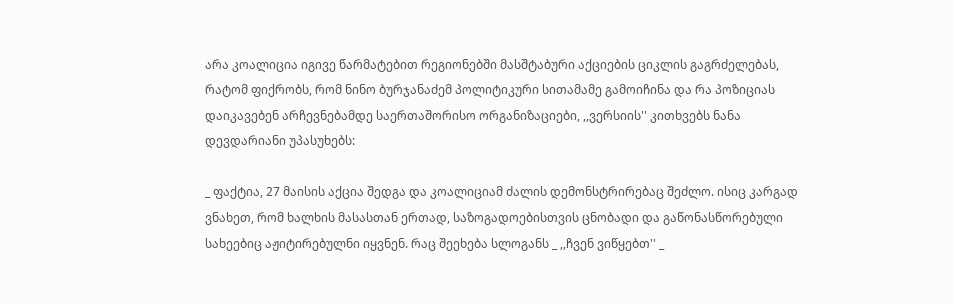არა კოალიცია იგივე წარმატებით რეგიონებში მასშტაბური აქციების ციკლის გაგრძელებას, რატომ ფიქრობს, რომ ნინო ბურჯანაძემ პოლიტიკური სითამამე გამოიჩინა და რა პოზიციას დაიკავებენ არჩევნებამდე საერთაშორისო ორგანიზაციები, ,,ვერსიის'' კითხვებს ნანა დევდარიანი უპასუხებს:

_ ფაქტია, 27 მაისის აქცია შედგა და კოალიციამ ძალის დემონსტრირებაც შეძლო. ისიც კარგად ვნახეთ, რომ ხალხის მასასთან ერთად, საზოგადოებისთვის ცნობადი და გაწონასწორებული სახეებიც აჟიტირებულნი იყვნენ. რაც შეეხება სლოგანს _ ,,ჩვენ ვიწყებთ'' _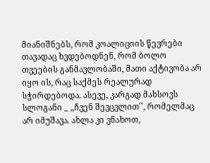მიანიშნებს, რომ კოალიციის წევრები თავადაც ხვდებოდნენ, რომ ბოლო თვეების განმავლობაში, მათი აქტივობა არ იყო ის, რაც საქმეს რეალურად სჭირდებოდა. ასევე, კარგად მახსოვს სლოგანი _ ,,ჩვენ შევცვლით'', რომელმაც არ იმუშავა. ახლა კი ვნახოთ,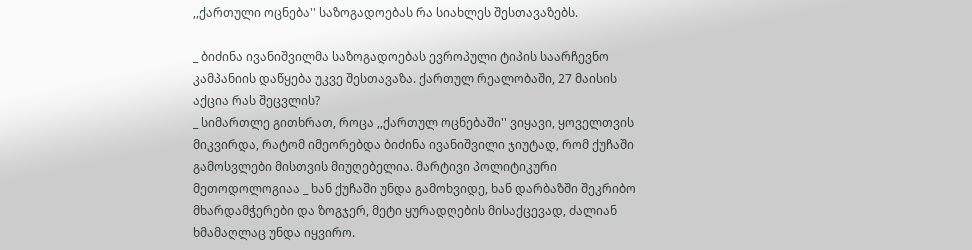,,ქართული ოცნება'' საზოგადოებას რა სიახლეს შესთავაზებს.

_ ბიძინა ივანიშვილმა საზოგადოებას ევროპული ტიპის საარჩევნო კამპანიის დაწყება უკვე შესთავაზა. ქართულ რეალობაში, 27 მაისის აქცია რას შეცვლის?
_ სიმართლე გითხრათ, როცა ,,ქართულ ოცნებაში'' ვიყავი, ყოველთვის მიკვირდა, რატომ იმეორებდა ბიძინა ივანიშვილი ჯიუტად, რომ ქუჩაში გამოსვლები მისთვის მიუღებელია. მარტივი პოლიტიკური მეთოდოლოგიაა _ ხან ქუჩაში უნდა გამოხვიდე, ხან დარბაზში შეკრიბო მხარდამჭერები და ზოგჯერ, მეტი ყურადღების მისაქცევად, ძალიან ხმამაღლაც უნდა იყვირო.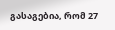გასაგებია, რომ 27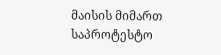მაისის მიმართ საპროტესტო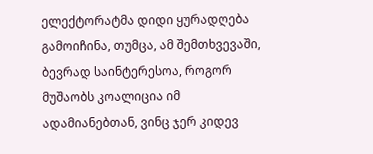ელექტორატმა დიდი ყურადღება გამოიჩინა, თუმცა, ამ შემთხვევაში, ბევრად საინტერესოა, როგორ მუშაობს კოალიცია იმ ადამიანებთან, ვინც ჯერ კიდევ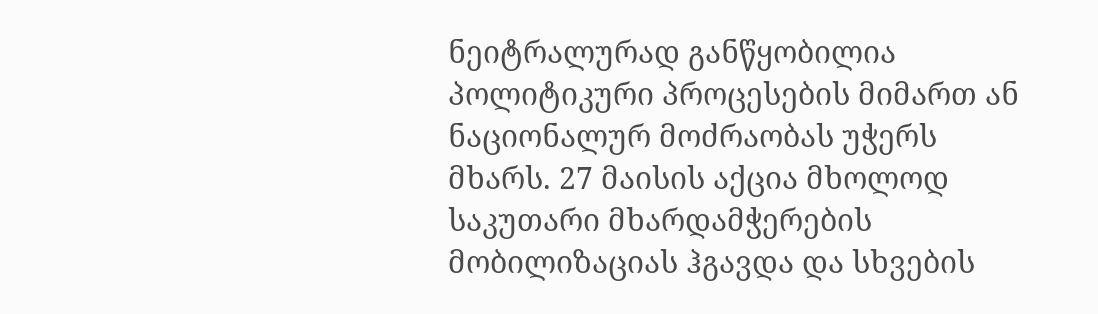ნეიტრალურად განწყობილია პოლიტიკური პროცესების მიმართ ან ნაციონალურ მოძრაობას უჭერს მხარს. 27 მაისის აქცია მხოლოდ საკუთარი მხარდამჭერების მობილიზაციას ჰგავდა და სხვების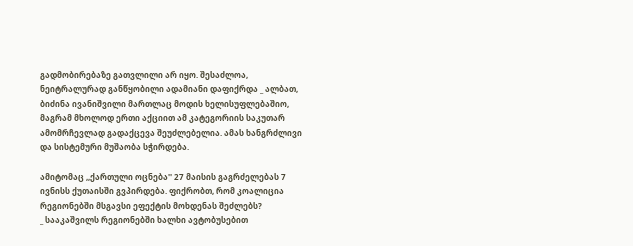გადმობირებაზე გათვლილი არ იყო. შესაძლოა, ნეიტრალურად განწყობილი ადამიანი დაფიქრდა _ ალბათ, ბიძინა ივანიშვილი მართლაც მოდის ხელისუფლებაშიო, მაგრამ მხოლოდ ერთი აქციით ამ კატეგორიის საკუთარ ამომრჩევლად გადაქცევა შეუძლებელია. ამას ხანგრძლივი და სისტემური მუშაობა სჭირდება.

ამიტომაც ,,ქართული ოცნება'' 27 მაისის გაგრძელებას 7 ივნისს ქუთაისში გვპირდება. ფიქრობთ, რომ კოალიცია რეგიონებში მსგავსი ეფექტის მოხდენას შეძლებს?
_ სააკაშვილს რეგიონებში ხალხი ავტობუსებით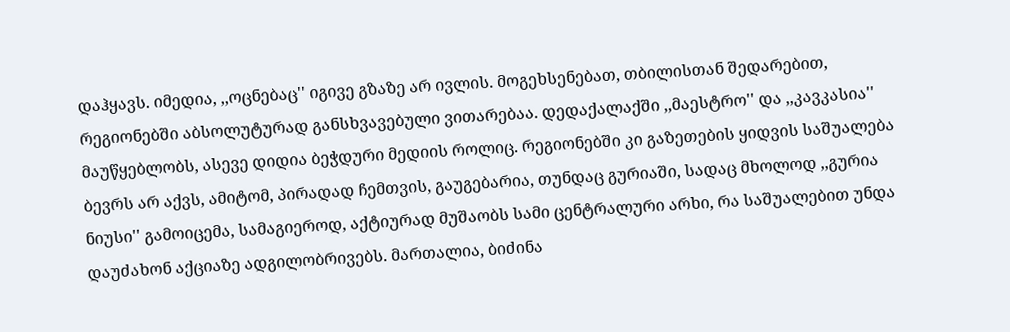დაჰყავს. იმედია, ,,ოცნებაც'' იგივე გზაზე არ ივლის. მოგეხსენებათ, თბილისთან შედარებით, რეგიონებში აბსოლუტურად განსხვავებული ვითარებაა. დედაქალაქში ,,მაესტრო'' და ,,კავკასია'' მაუწყებლობს, ასევე დიდია ბეჭდური მედიის როლიც. რეგიონებში კი გაზეთების ყიდვის საშუალება ბევრს არ აქვს, ამიტომ, პირადად ჩემთვის, გაუგებარია, თუნდაც გურიაში, სადაც მხოლოდ ,,გურია ნიუსი'' გამოიცემა, სამაგიეროდ, აქტიურად მუშაობს სამი ცენტრალური არხი, რა საშუალებით უნდა დაუძახონ აქციაზე ადგილობრივებს. მართალია, ბიძინა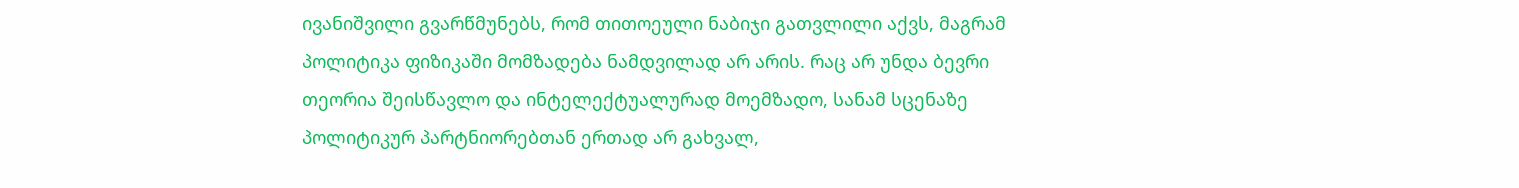ივანიშვილი გვარწმუნებს, რომ თითოეული ნაბიჯი გათვლილი აქვს, მაგრამ პოლიტიკა ფიზიკაში მომზადება ნამდვილად არ არის. რაც არ უნდა ბევრი თეორია შეისწავლო და ინტელექტუალურად მოემზადო, სანამ სცენაზე პოლიტიკურ პარტნიორებთან ერთად არ გახვალ,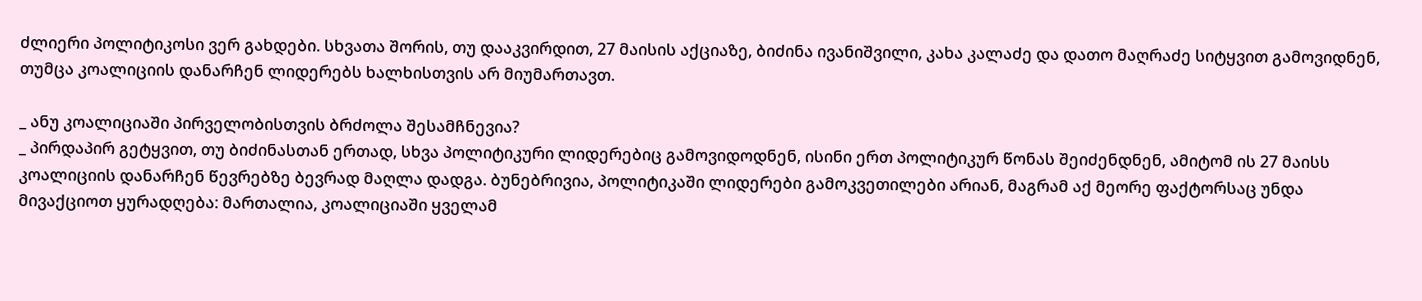ძლიერი პოლიტიკოსი ვერ გახდები. სხვათა შორის, თუ დააკვირდით, 27 მაისის აქციაზე, ბიძინა ივანიშვილი, კახა კალაძე და დათო მაღრაძე სიტყვით გამოვიდნენ, თუმცა კოალიციის დანარჩენ ლიდერებს ხალხისთვის არ მიუმართავთ.

_ ანუ კოალიციაში პირველობისთვის ბრძოლა შესამჩნევია?
_ პირდაპირ გეტყვით, თუ ბიძინასთან ერთად, სხვა პოლიტიკური ლიდერებიც გამოვიდოდნენ, ისინი ერთ პოლიტიკურ წონას შეიძენდნენ, ამიტომ ის 27 მაისს კოალიციის დანარჩენ წევრებზე ბევრად მაღლა დადგა. ბუნებრივია, პოლიტიკაში ლიდერები გამოკვეთილები არიან, მაგრამ აქ მეორე ფაქტორსაც უნდა მივაქციოთ ყურადღება: მართალია, კოალიციაში ყველამ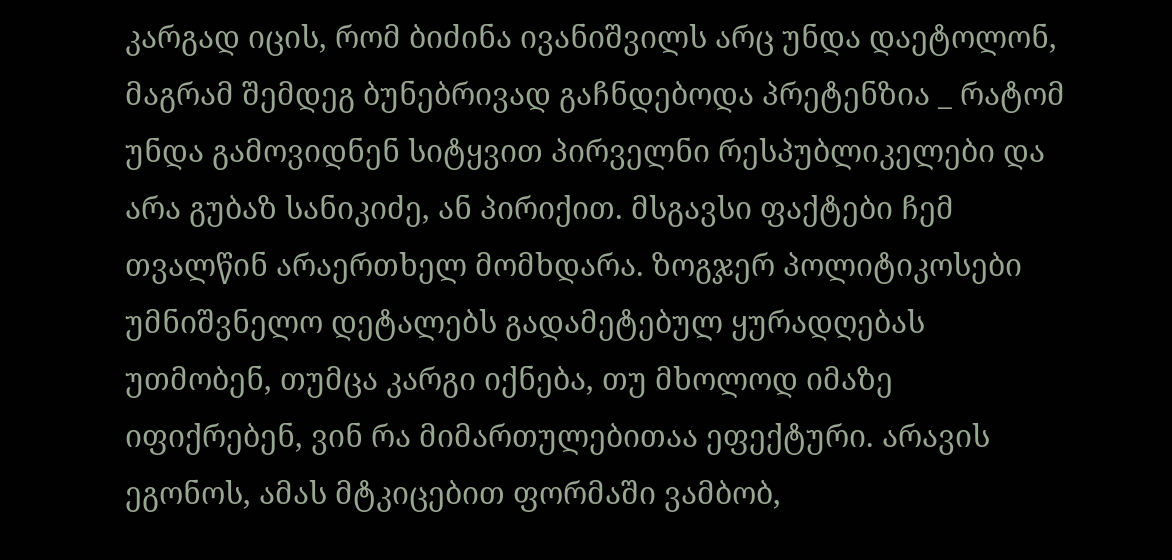კარგად იცის, რომ ბიძინა ივანიშვილს არც უნდა დაეტოლონ, მაგრამ შემდეგ ბუნებრივად გაჩნდებოდა პრეტენზია _ რატომ უნდა გამოვიდნენ სიტყვით პირველნი რესპუბლიკელები და არა გუბაზ სანიკიძე, ან პირიქით. მსგავსი ფაქტები ჩემ თვალწინ არაერთხელ მომხდარა. ზოგჯერ პოლიტიკოსები უმნიშვნელო დეტალებს გადამეტებულ ყურადღებას უთმობენ, თუმცა კარგი იქნება, თუ მხოლოდ იმაზე იფიქრებენ, ვინ რა მიმართულებითაა ეფექტური. არავის ეგონოს, ამას მტკიცებით ფორმაში ვამბობ,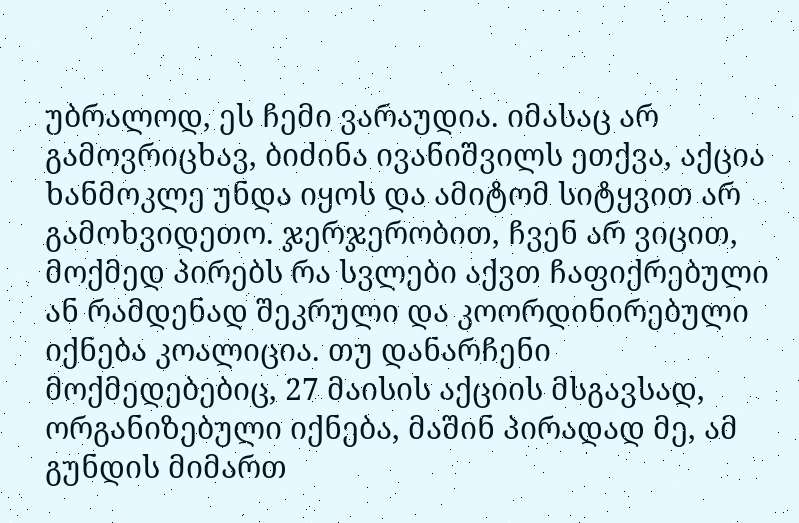უბრალოდ, ეს ჩემი ვარაუდია. იმასაც არ გამოვრიცხავ, ბიძინა ივანიშვილს ეთქვა, აქცია ხანმოკლე უნდა იყოს და ამიტომ სიტყვით არ გამოხვიდეთო. ჯერჯერობით, ჩვენ არ ვიცით, მოქმედ პირებს რა სვლები აქვთ ჩაფიქრებული ან რამდენად შეკრული და კოორდინირებული იქნება კოალიცია. თუ დანარჩენი მოქმედებებიც, 27 მაისის აქციის მსგავსად, ორგანიზებული იქნება, მაშინ პირადად მე, ამ გუნდის მიმართ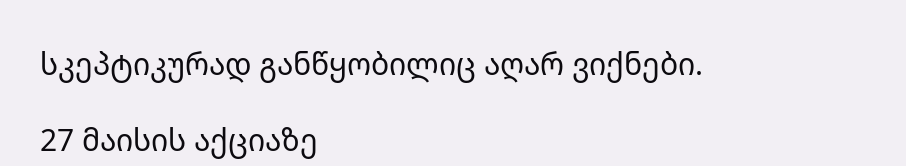სკეპტიკურად განწყობილიც აღარ ვიქნები.

27 მაისის აქციაზე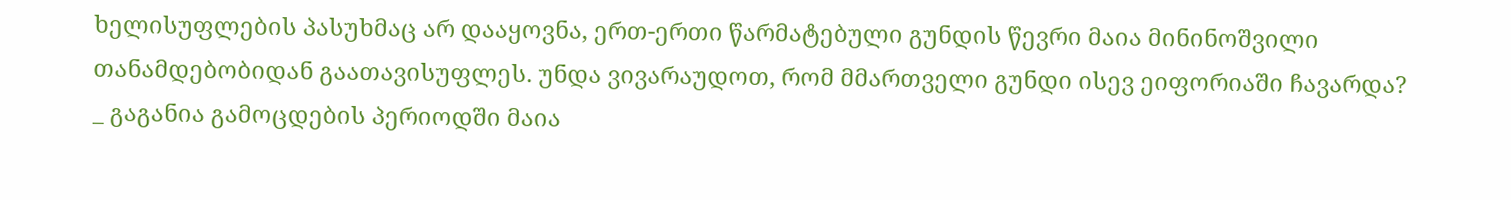ხელისუფლების პასუხმაც არ დააყოვნა, ერთ-ერთი წარმატებული გუნდის წევრი მაია მინინოშვილი თანამდებობიდან გაათავისუფლეს. უნდა ვივარაუდოთ, რომ მმართველი გუნდი ისევ ეიფორიაში ჩავარდა?
_ გაგანია გამოცდების პერიოდში მაია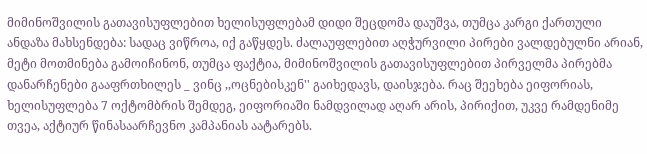მიმინოშვილის გათავისუფლებით ხელისუფლებამ დიდი შეცდომა დაუშვა, თუმცა კარგი ქართული ანდაზა მახსენდება: სადაც ვიწროა, იქ გაწყდეს. ძალაუფლებით აღჭურვილი პირები ვალდებულნი არიან, მეტი მოთმინება გამოიჩინონ, თუმცა ფაქტია, მიმინოშვილის გათავისუფლებით პირველმა პირებმა დანარჩენები გააფრთხილეს _ ვინც ,,ოცნებისკენ'' გაიხედავს, დაისჯება. რაც შეეხება ეიფორიას, ხელისუფლება 7 ოქტომბრის შემდეგ, ეიფორიაში ნამდვილად აღარ არის, პირიქით, უკვე რამდენიმე თვეა, აქტიურ წინასაარჩევნო კამპანიას აატარებს.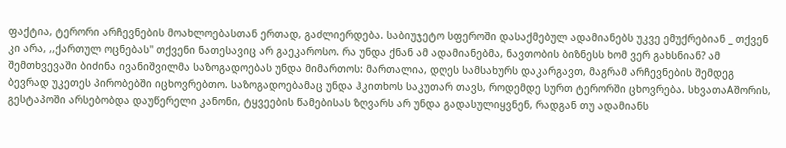ფაქტია, ტერორი არჩევნების მოახლოებასთან ერთად, გაძლიერდება. საბიუჯეტო სფეროში დასაქმებულ ადამიანებს უკვე ემუქრებიან _ თქვენ კი არა, ,,ქართულ ოცნებას'' თქვენი ნათესავიც არ გაეკაროსო. რა უნდა ქნან ამ ადამიანებმა, ნავთობის ბიზნესს ხომ ვერ გახსნიან? ამ შემთხვევაში ბიძინა ივანიშვილმა საზოგადოებას უნდა მიმართოს: მართალია, დღეს სამსახურს დაკარგავთ, მაგრამ არჩევნების შემდეგ ბევრად უკეთეს პირობებში იცხოვრებთო. საზოგადოებამაც უნდა ჰკითხოს საკუთარ თავს, როდემდე სურთ ტერორში ცხოვრება. სხვათაAშორის, გესტაპოში არსებობდა დაუწერელი კანონი, ტყვეების წამებისას ზღვარს არ უნდა გადასულიყვნენ, რადგან თუ ადამიანს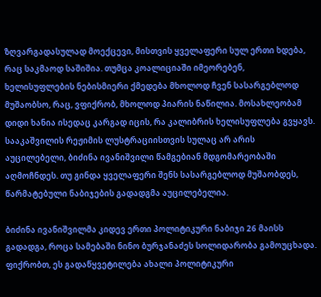ზღვარგადასულად მოექცევი, მისთვის ყველაფერი სულ ერთი ხდება, რაც საკმაოდ საშიშია. თუმცა კოალიციაში იმეორებენ, ხელისუფლების ნებისმიერი ქმედება მხოლოდ ჩვენ სასარგებლოდ მუშაობსო, რაც, ვფიქრობ, მხოლოდ პიარის ნაწილია. მოსახლეობამ დიდი ხანია ისედაც კარგად იცის, რა კალიბრის ხელისუფლება გვყავს. სააკაშვილის რეჟიმის ლუსტრაციისთვის სულაც არ არის აუცილებელი, ბიძინა ივანიშვილი წამგებიან მდგომარეობაში აღმოჩნდეს. თუ გინდა ყველაფერი შენს სასარგებლოდ მუშაობდეს, წარმატებული ნაბიჯების გადადგმა აუცილებელია.

ბიძინა ივანიშვილმა კიდევ ერთი პოლიტიკური ნაბიჯი 26 მაისს გადადგა, როცა სამებაში ნინო ბურჯანაძეს სოლიდარობა გამოუცხადა. ფიქრობთ, ეს გადაწყვეტილება ახალი პოლიტიკური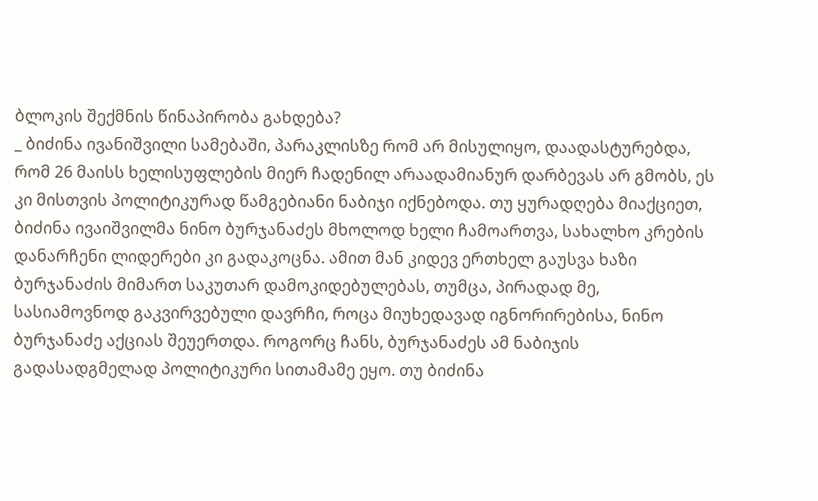ბლოკის შექმნის წინაპირობა გახდება?
_ ბიძინა ივანიშვილი სამებაში, პარაკლისზე რომ არ მისულიყო, დაადასტურებდა, რომ 26 მაისს ხელისუფლების მიერ ჩადენილ არაადამიანურ დარბევას არ გმობს, ეს კი მისთვის პოლიტიკურად წამგებიანი ნაბიჯი იქნებოდა. თუ ყურადღება მიაქციეთ, ბიძინა ივაიშვილმა ნინო ბურჯანაძეს მხოლოდ ხელი ჩამოართვა, სახალხო კრების დანარჩენი ლიდერები კი გადაკოცნა. ამით მან კიდევ ერთხელ გაუსვა ხაზი ბურჯანაძის მიმართ საკუთარ დამოკიდებულებას, თუმცა, პირადად მე, სასიამოვნოდ გაკვირვებული დავრჩი, როცა მიუხედავად იგნორირებისა, ნინო ბურჯანაძე აქციას შეუერთდა. როგორც ჩანს, ბურჯანაძეს ამ ნაბიჯის გადასადგმელად პოლიტიკური სითამამე ეყო. თუ ბიძინა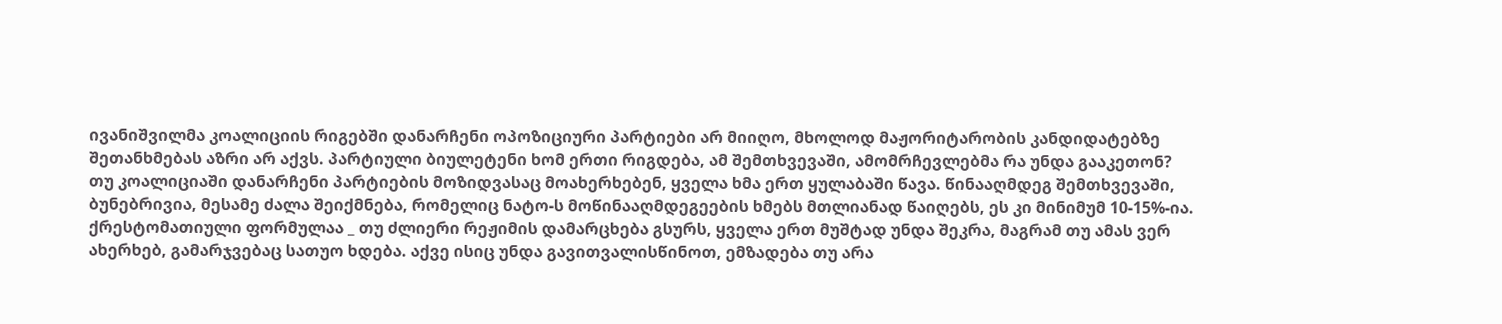ივანიშვილმა კოალიციის რიგებში დანარჩენი ოპოზიციური პარტიები არ მიიღო, მხოლოდ მაჟორიტარობის კანდიდატებზე შეთანხმებას აზრი არ აქვს. პარტიული ბიულეტენი ხომ ერთი რიგდება, ამ შემთხვევაში, ამომრჩევლებმა რა უნდა გააკეთონ? თუ კოალიციაში დანარჩენი პარტიების მოზიდვასაც მოახერხებენ, ყველა ხმა ერთ ყულაბაში წავა. წინააღმდეგ შემთხვევაში, ბუნებრივია, მესამე ძალა შეიქმნება, რომელიც ნატო-ს მოწინააღმდეგეების ხმებს მთლიანად წაიღებს, ეს კი მინიმუმ 10-15%-ია. ქრესტომათიული ფორმულაა _ თუ ძლიერი რეჟიმის დამარცხება გსურს, ყველა ერთ მუშტად უნდა შეკრა, მაგრამ თუ ამას ვერ ახერხებ, გამარჯვებაც სათუო ხდება. აქვე ისიც უნდა გავითვალისწინოთ, ემზადება თუ არა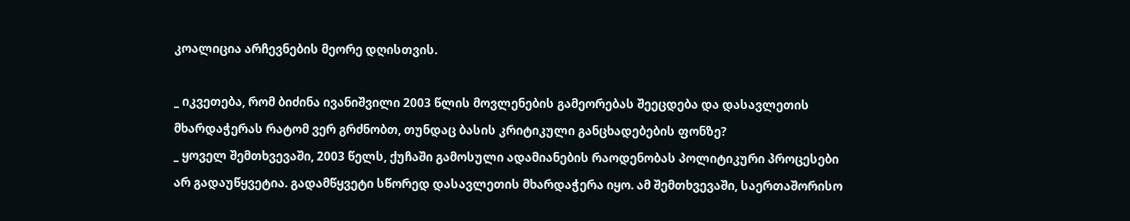კოალიცია არჩევნების მეორე დღისთვის.

_ იკვეთება, რომ ბიძინა ივანიშვილი 2003 წლის მოვლენების გამეორებას შეეცდება და დასავლეთის მხარდაჭერას რატომ ვერ გრძნობთ, თუნდაც ბასის კრიტიკული განცხადებების ფონზე?
_ ყოველ შემთხვევაში, 2003 წელს, ქუჩაში გამოსული ადამიანების რაოდენობას პოლიტიკური პროცესები არ გადაუწყვეტია. გადამწყვეტი სწორედ დასავლეთის მხარდაჭერა იყო. ამ შემთხვევაში, საერთაშორისო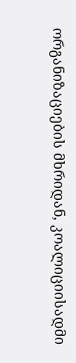ორგანიზაციების მხრიდან, კოალიციისადმი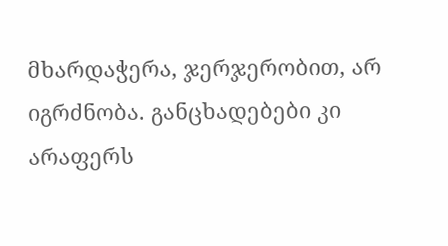მხარდაჭერა, ჯერჯერობით, არ იგრძნობა. განცხადებები კი არაფერს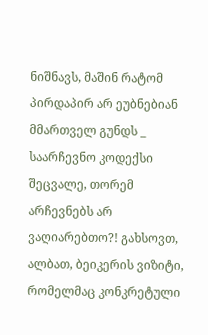ნიშნავს, მაშინ რატომ პირდაპირ არ ეუბნებიან მმართველ გუნდს _ საარჩევნო კოდექსი შეცვალე, თორემ არჩევნებს არ ვაღიარებთო?! გახსოვთ, ალბათ, ბეიკერის ვიზიტი, რომელმაც კონკრეტული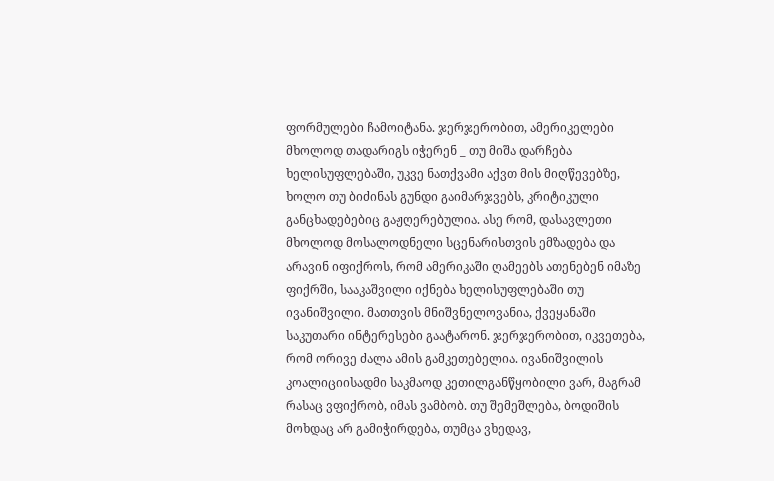ფორმულები ჩამოიტანა. ჯერჯერობით, ამერიკელები მხოლოდ თადარიგს იჭერენ _ თუ მიშა დარჩება ხელისუფლებაში, უკვე ნათქვამი აქვთ მის მიღწევებზე, ხოლო თუ ბიძინას გუნდი გაიმარჯვებს, კრიტიკული განცხადებებიც გაჟღერებულია. ასე რომ, დასავლეთი მხოლოდ მოსალოდნელი სცენარისთვის ემზადება და არავინ იფიქროს, რომ ამერიკაში ღამეებს ათენებენ იმაზე ფიქრში, სააკაშვილი იქნება ხელისუფლებაში თუ ივანიშვილი. მათთვის მნიშვნელოვანია, ქვეყანაში საკუთარი ინტერესები გაატარონ. ჯერჯერობით, იკვეთება, რომ ორივე ძალა ამის გამკეთებელია. ივანიშვილის კოალიციისადმი საკმაოდ კეთილგანწყობილი ვარ, მაგრამ რასაც ვფიქრობ, იმას ვამბობ. თუ შემეშლება, ბოდიშის მოხდაც არ გამიჭირდება, თუმცა ვხედავ,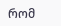რომ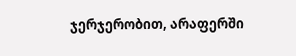ჯერჯერობით, არაფერში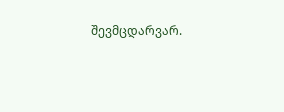შევმცდარვარ.